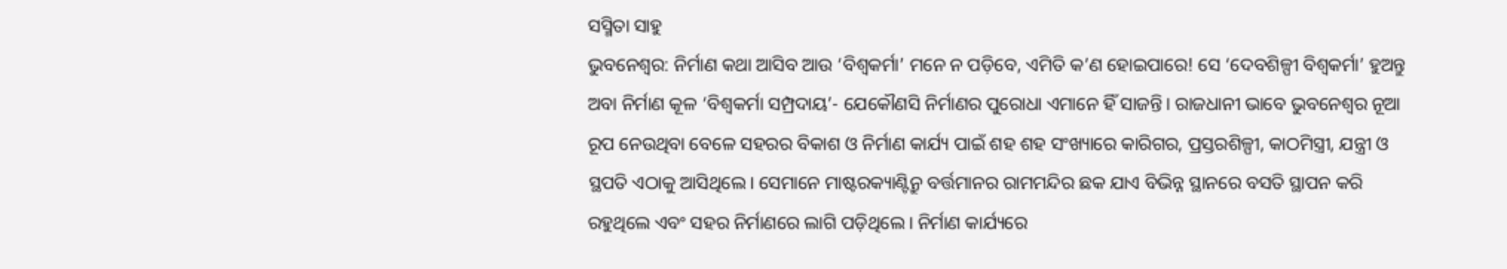ସସ୍ମିତା ସାହୁ
ଭୁବନେଶ୍ବର: ନିର୍ମାଣ କଥା ଆସିବ ଆଉ ‘ବିଶ୍ବକର୍ମା’ ମନେ ନ ପଡ଼ିବେ, ଏମିତି କ’ଣ ହୋଇପାରେ! ସେ ‘ଦେବଶିଳ୍ପୀ ବିଶ୍ବକର୍ମା’ ହୁଅନ୍ତୁ ଅବା ନିର୍ମାଣ କୂଳ ‘ବିଶ୍ବକର୍ମା ସମ୍ପ୍ରଦାୟ’- ଯେକୌଣସି ନିର୍ମାଣର ପୁରୋଧା ଏମାନେ ହିଁ ସାଜନ୍ତି। ରାଜଧାନୀ ଭାବେ ଭୁବନେଶ୍ବର ନୂଆ ରୂପ ନେଉଥିବା ବେଳେ ସହରର ବିକାଶ ଓ ନିର୍ମାଣ କାର୍ଯ୍ୟ ପାଇଁ ଶହ ଶହ ସଂଖ୍ୟାରେ କାରିଗର, ପ୍ରସ୍ତରଶିଳ୍ପୀ, କାଠମିସ୍ତ୍ରୀ, ଯନ୍ତ୍ରୀ ଓ ସ୍ଥପତି ଏଠାକୁ ଆସିଥିଲେ। ସେମାନେ ମାଷ୍ଟରକ୍ୟାଣ୍ଟିନ୍ରୁ ବର୍ତ୍ତମାନର ରାମମନ୍ଦିର ଛକ ଯାଏ ବିଭିନ୍ନ ସ୍ଥାନରେ ବସତି ସ୍ଥାପନ କରି ରହୁଥିଲେ ଏବଂ ସହର ନିର୍ମାଣରେ ଲାଗି ପଡ଼ିଥିଲେ। ନିର୍ମାଣ କାର୍ଯ୍ୟରେ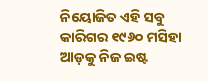ନିୟୋଜିତ ଏହି ସବୁ କାରିଗର ୧୯୬୦ ମସିହା ଆଡ଼କୁ ନିଜ ଇଷ୍ଟ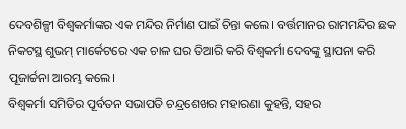ଦେବଶିଳ୍ପୀ ବିଶ୍ବକର୍ମାଙ୍କର ଏକ ମନ୍ଦିର ନିର୍ମାଣ ପାଇଁ ଚିନ୍ତା କଲେ। ବର୍ତ୍ତମାନର ରାମମନ୍ଦିର ଛକ ନିକଟସ୍ଥ ଶୁଭମ୍ ମାର୍କେଟରେ ଏକ ଚାଳ ଘର ତିଆରି କରି ବିଶ୍ବକର୍ମା ଦେବଙ୍କୁ ସ୍ଥାପନା କରି ପୂଜାର୍ଚ୍ଚନା ଆରମ୍ଭ କଲେ।
ବିଶ୍ବକର୍ମା ସମିତିର ପୂର୍ବତନ ସଭାପତି ଚନ୍ଦ୍ରଶେଖର ମହାରଣା କୁହନ୍ତି, ସହର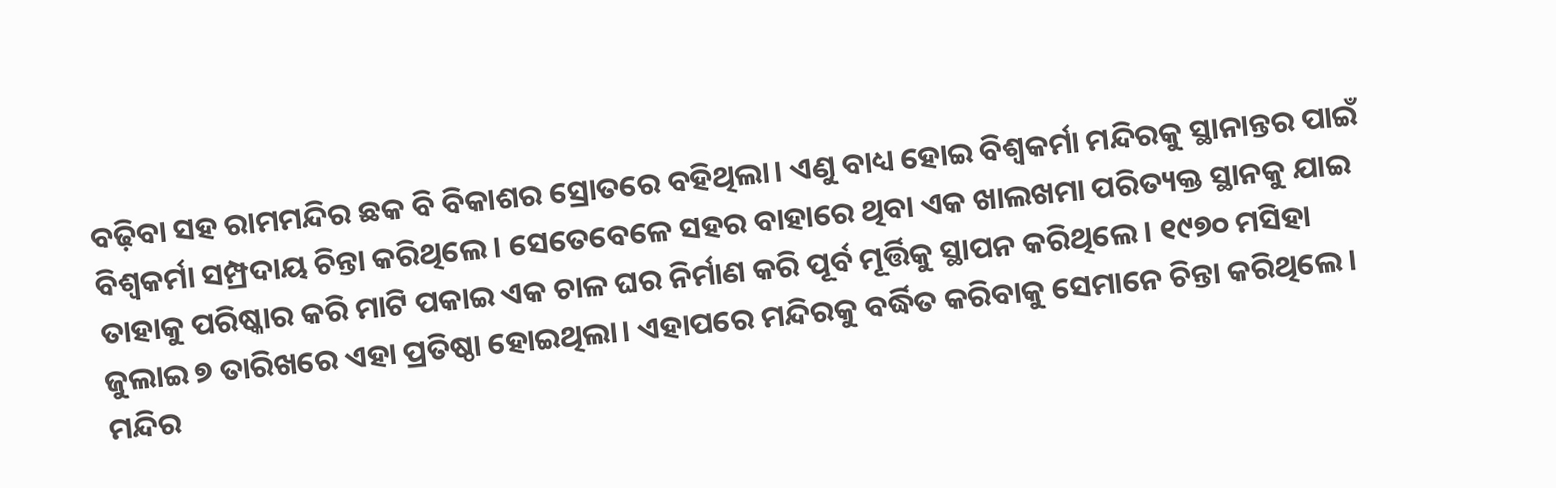ବଢ଼ିବା ସହ ରାମମନ୍ଦିର ଛକ ବି ବିକାଶର ସ୍ରୋତରେ ବହିଥିଲା। ଏଣୁ ବାଧ୍ୟ ହୋଇ ବିଶ୍ବକର୍ମା ମନ୍ଦିରକୁ ସ୍ଥାନାନ୍ତର ପାଇଁ ବିଶ୍ବକର୍ମା ସମ୍ପ୍ରଦାୟ ଚିନ୍ତା କରିଥିଲେ। ସେତେବେଳେ ସହର ବାହାରେ ଥିବା ଏକ ଖାଲଖମା ପରିତ୍ୟକ୍ତ ସ୍ଥାନକୁ ଯାଇ ତାହାକୁ ପରିଷ୍କାର କରି ମାଟି ପକାଇ ଏକ ଚାଳ ଘର ନିର୍ମାଣ କରି ପୂର୍ବ ମୂର୍ତ୍ତିକୁ ସ୍ଥାପନ କରିଥିଲେ। ୧୯୭୦ ମସିହା ଜୁଲାଇ ୭ ତାରିଖରେ ଏହା ପ୍ରତିଷ୍ଠା ହୋଇଥିଲା। ଏହାପରେ ମନ୍ଦିରକୁ ବର୍ଦ୍ଧିତ କରିବାକୁ ସେମାନେ ଚିନ୍ତା କରିଥିଲେ। ମନ୍ଦିର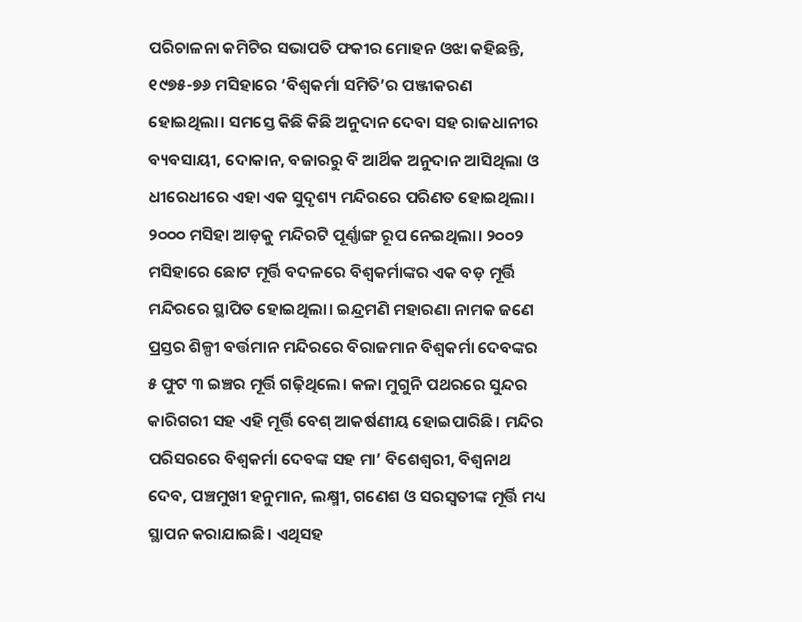ପରିଚାଳନା କମିଟିର ସଭାପତି ଫକୀର ମୋହନ ଓଝା କହିଛନ୍ତି, ୧୯୭୫-୭୬ ମସିହାରେ ‘ବିଶ୍ବକର୍ମା ସମିତି’ର ପଞ୍ଜୀକରଣ ହୋଇଥିଲା। ସମସ୍ତେ କିଛି କିଛି ଅନୁଦାନ ଦେବା ସହ ରାଜଧାନୀର ବ୍ୟବସାୟୀ, ଦୋକାନ, ବଜାରରୁ ବି ଆର୍ଥିକ ଅନୁଦାନ ଆସିଥିଲା ଓ ଧୀରେଧୀରେ ଏହା ଏକ ସୁଦୃଶ୍ୟ ମନ୍ଦିରରେ ପରିଣତ ହୋଇଥିଲା। ୨୦୦୦ ମସିହା ଆଡ଼କୁ ମନ୍ଦିରଟି ପୂର୍ଣ୍ଣାଙ୍ଗ ରୂପ ନେଇଥିଲା। ୨୦୦୨ ମସିହାରେ ଛୋଟ ମୂର୍ତ୍ତି ବଦଳରେ ବିଶ୍ବକର୍ମାଙ୍କର ଏକ ବଡ଼ ମୂର୍ତ୍ତି ମନ୍ଦିରରେ ସ୍ଥାପିତ ହୋଇଥିଲା। ଇନ୍ଦ୍ରମଣି ମହାରଣା ନାମକ ଜଣେ ପ୍ରସ୍ତର ଶିଳ୍ପୀ ବର୍ତ୍ତମାନ ମନ୍ଦିରରେ ବିରାଜମାନ ବିଶ୍ବକର୍ମା ଦେବଙ୍କର ୫ ଫୁଟ ୩ ଇଞ୍ଚର ମୂର୍ତ୍ତି ଗଢ଼ିଥିଲେ। କଳା ମୁଗୁନି ପଥରରେ ସୁନ୍ଦର କାରିଗରୀ ସହ ଏହି ମୂର୍ତ୍ତି ବେଶ୍ ଆକର୍ଷଣୀୟ ହୋଇପାରିଛି। ମନ୍ଦିର ପରିସରରେ ବିଶ୍ବକର୍ମା ଦେବଙ୍କ ସହ ମା’ ବିଶେଶ୍ବରୀ, ବିଶ୍ବନାଥ ଦେବ, ପଞ୍ଚମୁଖୀ ହନୁମାନ, ଲକ୍ଷ୍ମୀ, ଗଣେଶ ଓ ସରସ୍ବତୀଙ୍କ ମୂର୍ତ୍ତି ମଧ୍ୟ ସ୍ଥାପନ କରାଯାଇଛି। ଏଥିସହ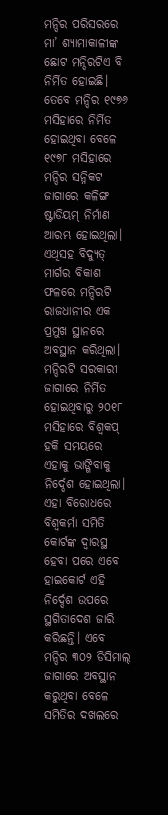ମନ୍ଦିର ପରିସରରେ ମା’ ଶ୍ୟାମାକାଳୀଙ୍କ ଛୋଟ ମନ୍ଦିରଟିଏ ବି ନିର୍ମିତ ହୋଇଛି।
ତେବେ ମନ୍ଦିର ୧୯୭୬ ମସିହାରେ ନିର୍ମିତ ହୋଇଥିବା ବେଳେ ୧୯୭୮ ମସିହାରେ ମନ୍ଦିର ସନ୍ନିକଟ ଜାଗାରେ କଳିଙ୍ଗ ଷ୍ଟାଡିୟମ୍ ନିର୍ମାଣ ଆରମ୍ଭ ହୋଇଥିଲା। ଏଥିସହ ବିଦ୍ୟୁତ୍ ମାର୍ଗର ବିକାଶ ଫଳରେ ମନ୍ଦିରଟି ରାଜଧାନୀର ଏକ ପ୍ରମୁଖ ସ୍ଥାନରେ ଅବସ୍ଥାନ କରିଥିଲା। ମନ୍ଦିରଟି ସରକାରୀ ଜାଗାରେ ନିର୍ମିତ ହୋଇଥିବାରୁ ୨୦୧୮ ମସିହାରେ ବିଶ୍ବକପ୍ ହକି ସମୟରେ ଏହାକୁ ଭାଙ୍ଗିବାକୁ ନିର୍ଦ୍ଦେଶ ହୋଇଥିଲା। ଏହା ବିରୋଧରେ ବିଶ୍ବକର୍ମା ସମିତି କୋର୍ଟଙ୍କ ଦ୍ବାରସ୍ଥ ହେବା ପରେ ଏବେ ହାଇକୋର୍ଟ ଏହି ନିର୍ଦ୍ଦେଶ ଉପରେ ସ୍ଥଗିତାଦେଶ ଜାରି କରିଛନ୍ତି। ଏବେ ମନ୍ଦିର ୩୦୨ ଡିସିମାଲ୍ ଜାଗାରେ ଅବସ୍ଥାନ କରୁଥିବା ବେଳେ ସମିତିର ଦଖଲରେ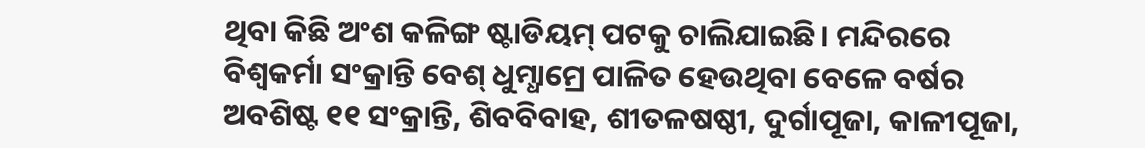ଥିବା କିଛି ଅଂଶ କଳିଙ୍ଗ ଷ୍ଟାଡିୟମ୍ ପଟକୁ ଚାଲିଯାଇଛି। ମନ୍ଦିରରେ ବିଶ୍ବକର୍ମା ସଂକ୍ରାନ୍ତି ବେଶ୍ ଧୁମ୍ଧାମ୍ରେ ପାଳିତ ହେଉଥିବା ବେଳେ ବର୍ଷର ଅବଶିଷ୍ଟ ୧୧ ସଂକ୍ରାନ୍ତି, ଶିବବିବାହ, ଶୀତଳଷଷ୍ଠୀ, ଦୁର୍ଗାପୂଜା, କାଳୀପୂଜା,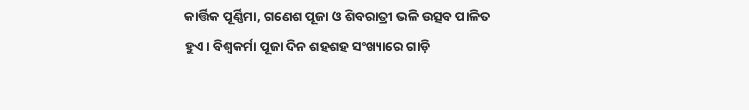କାର୍ତ୍ତିକ ପୂର୍ଣ୍ଣିମା, ଗଣେଶ ପୂଜା ଓ ଶିବରାତ୍ରୀ ଭଳି ଉତ୍ସବ ପାଳିତ ହୁଏ। ବିଶ୍ବକର୍ମା ପୂଜା ଦିନ ଶହଶହ ସଂଖ୍ୟାରେ ଗାଡ଼ି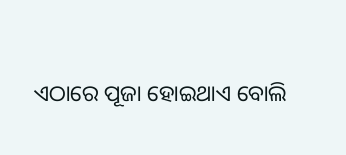ଏଠାରେ ପୂଜା ହୋଇଥାଏ ବୋଲି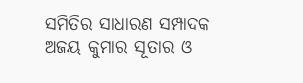ସମିତିର ସାଧାରଣ ସମ୍ପାଦକ ଅଜୟ କୁମାର ସୂତାର ଓ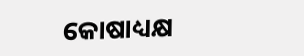କୋଷାଧ୍ୟକ୍ଷ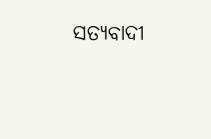ସତ୍ୟବାଦୀ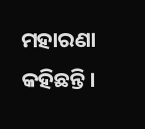ମହାରଣା କହିଛନ୍ତି।